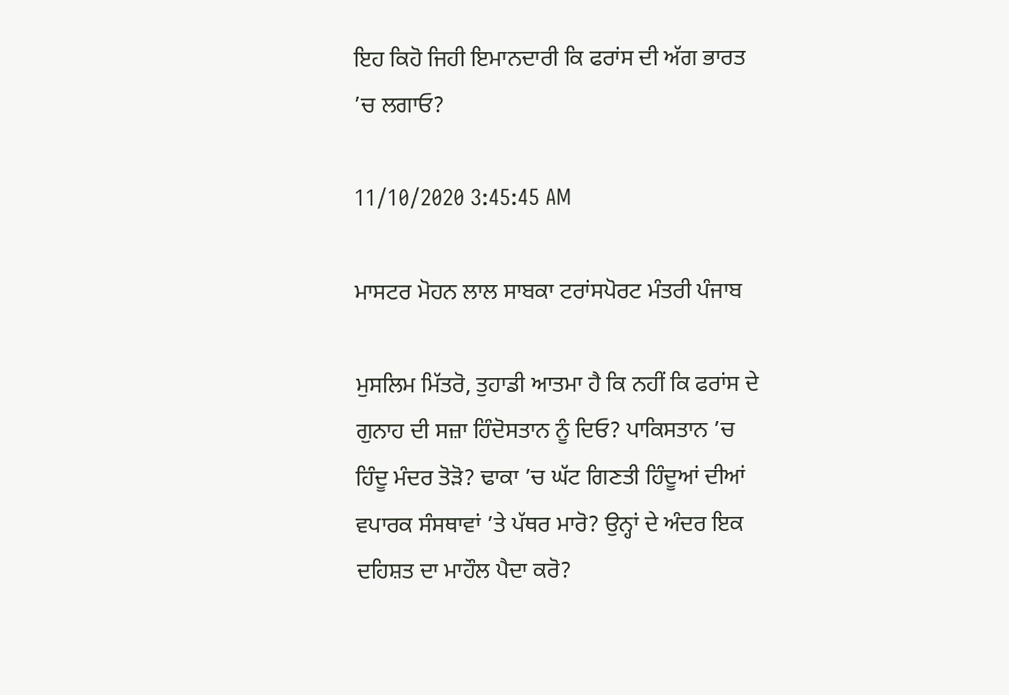ਇਹ ਕਿਹੋ ਜਿਹੀ ਇਮਾਨਦਾਰੀ ਕਿ ਫਰਾਂਸ ਦੀ ਅੱਗ ਭਾਰਤ ’ਚ ਲਗਾਓ?

11/10/2020 3:45:45 AM

ਮਾਸਟਰ ਮੋਹਨ ਲਾਲ ਸਾਬਕਾ ਟਰਾਂਸਪੋਰਟ ਮੰਤਰੀ ਪੰਜਾਬ

ਮੁਸਲਿਮ ਮਿੱਤਰੋ, ਤੁਹਾਡੀ ਆਤਮਾ ਹੈ ਕਿ ਨਹੀਂ ਕਿ ਫਰਾਂਸ ਦੇ ਗੁਨਾਹ ਦੀ ਸਜ਼ਾ ਹਿੰਦੋਸਤਾਨ ਨੂੰ ਦਿਓ? ਪਾਕਿਸਤਾਨ ’ਚ ਹਿੰਦੂ ਮੰਦਰ ਤੋੜੋ? ਢਾਕਾ ’ਚ ਘੱਟ ਗਿਣਤੀ ਹਿੰਦੂਆਂ ਦੀਆਂ ਵਪਾਰਕ ਸੰਸਥਾਵਾਂ ’ਤੇ ਪੱਥਰ ਮਾਰੋ? ਉਨ੍ਹਾਂ ਦੇ ਅੰਦਰ ਇਕ ਦਹਿਸ਼ਤ ਦਾ ਮਾਹੌਲ ਪੈਦਾ ਕਰੋ?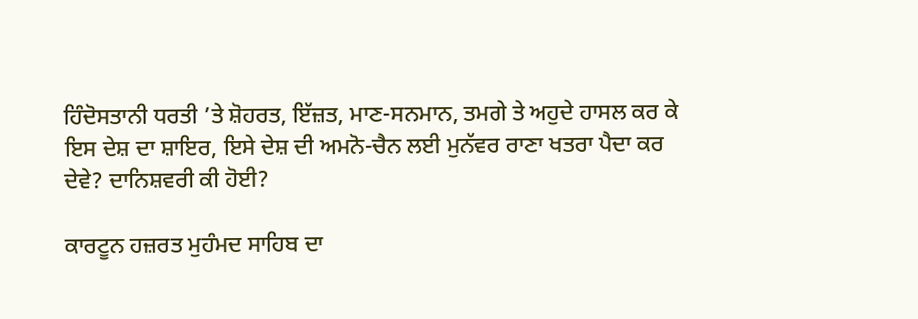ਹਿੰਦੋਸਤਾਨੀ ਧਰਤੀ ’ਤੇ ਸ਼ੋਹਰਤ, ਇੱਜ਼ਤ, ਮਾਣ-ਸਨਮਾਨ, ਤਮਗੇ ਤੇ ਅਹੁਦੇ ਹਾਸਲ ਕਰ ਕੇ ਇਸ ਦੇਸ਼ ਦਾ ਸ਼ਾਇਰ, ਇਸੇ ਦੇਸ਼ ਦੀ ਅਮਨੋ-ਚੈਨ ਲਈ ਮੁਨੱਵਰ ਰਾਣਾ ਖਤਰਾ ਪੈਦਾ ਕਰ ਦੇਵੇ? ਦਾਨਿਸ਼ਵਰੀ ਕੀ ਹੋਈ?

ਕਾਰਟੂਨ ਹਜ਼ਰਤ ਮੁਹੰਮਦ ਸਾਹਿਬ ਦਾ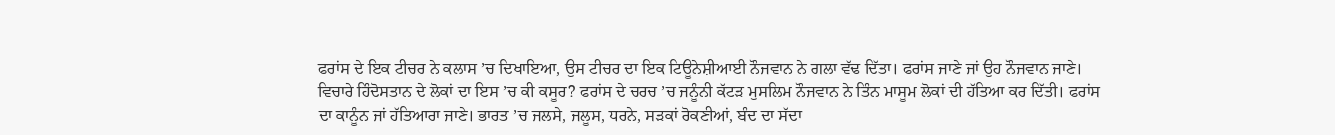ਫਰਾਂਸ ਦੇ ਇਕ ਟੀਚਰ ਨੇ ਕਲਾਸ ’ਚ ਦਿਖਾਇਆ, ਉਸ ਟੀਚਰ ਦਾ ਇਕ ਟਿਊਨੇਸ਼ੀਆਈ ਨੌਜਵਾਨ ਨੇ ਗਲਾ ਵੱਢ ਦਿੱਤਾ। ਫਰਾਂਸ ਜਾਣੇ ਜਾਂ ਉਹ ਨੌਜਵਾਨ ਜਾਣੇ। ਵਿਚਾਰੇ ਹਿੰਦੋਸਤਾਨ ਦੇ ਲੋਕਾਂ ਦਾ ਇਸ ’ਚ ਕੀ ਕਸੂਰ? ਫਰਾਂਸ ਦੇ ਚਰਚ ’ਚ ਜਨੂੰਨੀ ਕੱਟੜ ਮੁਸਲਿਮ ਨੌਜਵਾਨ ਨੇ ਤਿੰਨ ਮਾਸੂਮ ਲੋਕਾਂ ਦੀ ਹੱਤਿਆ ਕਰ ਦਿੱਤੀ। ਫਰਾਂਸ ਦਾ ਕਾਨੂੰਨ ਜਾਂ ਹੱਤਿਆਰਾ ਜਾਣੇ। ਭਾਰਤ ’ਚ ਜਲਸੇ, ਜਲੂਸ, ਧਰਨੇ, ਸੜਕਾਂ ਰੋਕਣੀਆਂ, ਬੰਦ ਦਾ ਸੱਦਾ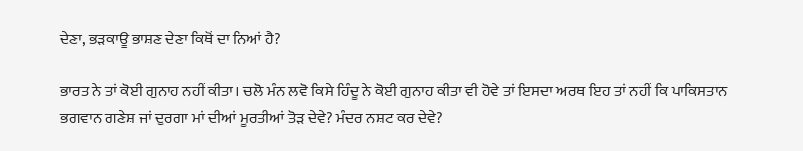ਦੇਣਾ, ਭੜਕਾਊ ਭਾਸ਼ਣ ਦੇਣਾ ਕਿਥੋਂ ਦਾ ਨਿਆਂ ਹੈ?

ਭਾਰਤ ਨੇ ਤਾਂ ਕੋਈ ਗੁਨਾਹ ਨਹੀਂ ਕੀਤਾ। ਚਲੋ ਮੰਨ ਲਵੋ ਕਿਸੇ ਹਿੰਦੂ ਨੇ ਕੋਈ ਗੁਨਾਹ ਕੀਤਾ ਵੀ ਹੋਵੇ ਤਾਂ ਇਸਦਾ ਅਰਥ ਇਹ ਤਾਂ ਨਹੀਂ ਕਿ ਪਾਕਿਸਤਾਨ ਭਗਵਾਨ ਗਣੇਸ਼ ਜਾਂ ਦੁਰਗਾ ਮਾਂ ਦੀਆਂ ਮੂਰਤੀਆਂ ਤੋੜ ਦੇਵੇ? ਮੰਦਰ ਨਸ਼ਟ ਕਰ ਦੇਵੇ?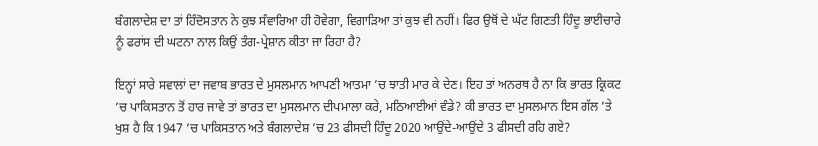ਬੰਗਲਾਦੇਸ਼ ਦਾ ਤਾਂ ਹਿੰਦੋਸਤਾਨ ਨੇ ਕੁਝ ਸੰਵਾਰਿਆ ਹੀ ਹੋਵੇਗਾ, ਵਿਗਾੜਿਆ ਤਾਂ ਕੁਝ ਵੀ ਨਹੀਂ। ਫਿਰ ਉਥੋਂ ਦੇ ਘੱਟ ਗਿਣਤੀ ਹਿੰਦੂ ਭਾਈਚਾਰੇ ਨੂੰ ਫਰਾਂਸ ਦੀ ਘਟਨਾ ਨਾਲ ਕਿਉਂ ਤੰਗ-ਪ੍ਰੇਸ਼ਾਨ ਕੀਤਾ ਜਾ ਰਿਹਾ ਹੈ?

ਇਨ੍ਹਾਂ ਸਾਰੇ ਸਵਾਲਾਂ ਦਾ ਜਵਾਬ ਭਾਰਤ ਦੇ ਮੁਸਲਮਾਨ ਆਪਣੀ ਆਤਮਾ ’ਚ ਝਾਤੀ ਮਾਰ ਕੇ ਦੇਣ। ਇਹ ਤਾਂ ਅਨਰਥ ਹੈ ਨਾ ਕਿ ਭਾਰਤ ਕ੍ਰਿਕਟ ’ਚ ਪਾਕਿਸਤਾਨ ਤੋਂ ਹਾਰ ਜਾਵੇ ਤਾਂ ਭਾਰਤ ਦਾ ਮੁਸਲਮਾਨ ਦੀਪਮਾਲਾ ਕਰੇ, ਮਠਿਆਈਆਂ ਵੰਡੇ? ਕੀ ਭਾਰਤ ਦਾ ਮੁਸਲਮਾਨ ਇਸ ਗੱਲ ’ਤੇ ਖੁਸ਼ ਹੈ ਕਿ 1947 ’ਚ ਪਾਕਿਸਤਾਨ ਅਤੇ ਬੰਗਲਾਦੇਸ਼ ’ਚ 23 ਫੀਸਦੀ ਹਿੰਦੂ 2020 ਆਉਂਦੇ-ਆਉਂਦੇ 3 ਫੀਸਦੀ ਰਹਿ ਗਏ?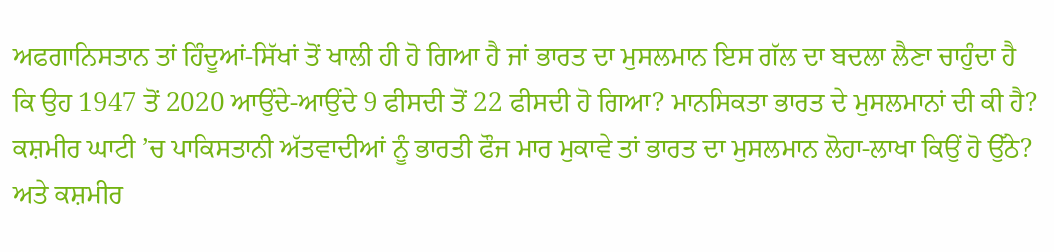ਅਫਗਾਨਿਸਤਾਨ ਤਾਂ ਹਿੰਦੂਆਂ-ਸਿੱਖਾਂ ਤੋਂ ਖਾਲੀ ਹੀ ਹੋ ਗਿਆ ਹੈ ਜਾਂ ਭਾਰਤ ਦਾ ਮੁਸਲਮਾਨ ਇਸ ਗੱਲ ਦਾ ਬਦਲਾ ਲੈਣਾ ਚਾਹੁੰਦਾ ਹੈ ਕਿ ਉਹ 1947 ਤੋਂ 2020 ਆਉਂਦੇ-ਆਉਂਦੇ 9 ਫੀਸਦੀ ਤੋਂ 22 ਫੀਸਦੀ ਹੋ ਗਿਆ? ਮਾਨਸਿਕਤਾ ਭਾਰਤ ਦੇ ਮੁਸਲਮਾਨਾਂ ਦੀ ਕੀ ਹੈ? ਕਸ਼ਮੀਰ ਘਾਟੀ ’ਚ ਪਾਕਿਸਤਾਨੀ ਅੱਤਵਾਦੀਆਂ ਨੂੰ ਭਾਰਤੀ ਫੌਜ ਮਾਰ ਮੁਕਾਵੇ ਤਾਂ ਭਾਰਤ ਦਾ ਮੁਸਲਮਾਨ ਲੋਹਾ-ਲਾਖਾ ਕਿਉਂ ਹੋ ਉੱਠੇ? ਅਤੇ ਕਸ਼ਮੀਰ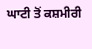ਘਾਟੀ ਤੋਂ ਕਸ਼ਮੀਰੀ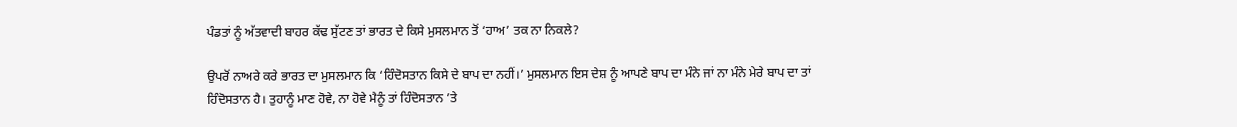ਪੰਡਤਾਂ ਨੂੰ ਅੱਤਵਾਦੀ ਬਾਹਰ ਕੱਢ ਸੁੱਟਣ ਤਾਂ ਭਾਰਤ ਦੇ ਕਿਸੇ ਮੁਸਲਮਾਨ ਤੋਂ ‘ਹਾਅ’ ਤਕ ਨਾ ਨਿਕਲੇ?

ਉਪਰੋਂ ਨਾਅਰੇ ਕਰੇ ਭਾਰਤ ਦਾ ਮੁਸਲਮਾਨ ਕਿ ‘ਹਿੰਦੋਸਤਾਨ ਕਿਸੇ ਦੇ ਬਾਪ ਦਾ ਨਹੀਂ।’ ਮੁਸਲਮਾਨ ਇਸ ਦੇਸ਼ ਨੂੰ ਆਪਣੇ ਬਾਪ ਦਾ ਮੰਨੇ ਜਾਂ ਨਾ ਮੰਨੇ ਮੇਰੇ ਬਾਪ ਦਾ ਤਾਂ ਹਿੰਦੋਸਤਾਨ ਹੈ। ਤੁਹਾਨੂੰ ਮਾਣ ਹੋਵੇ, ਨਾ ਹੋਵੇ ਮੈਨੂੰ ਤਾਂ ਹਿੰਦੋਸਤਾਨ ’ਤੇ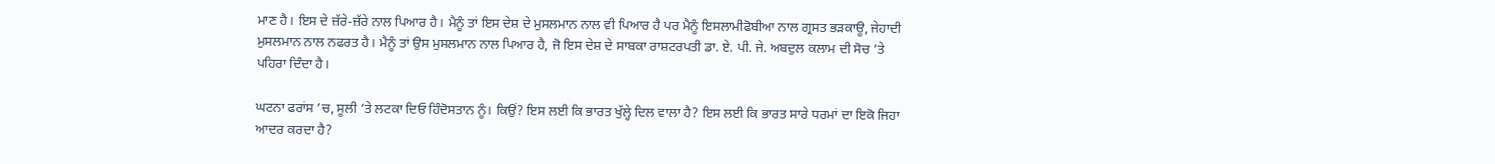ਮਾਣ ਹੈ। ਇਸ ਦੇ ਜ਼ੱਰੇ-ਜ਼ੱਰੇ ਨਾਲ ਪਿਆਰ ਹੈ। ਮੈਨੂੰ ਤਾਂ ਇਸ ਦੇਸ਼ ਦੇ ਮੁਸਲਮਾਨ ਨਾਲ ਵੀ ਪਿਆਰ ਹੈ ਪਰ ਮੈਨੂੰ ਇਸਲਾਮੀਫੋਬੀਆ ਨਾਲ ਗ੍ਰਸਤ ਭੜਕਾਊ, ਜੇਹਾਦੀ ਮੁਸਲਮਾਨ ਨਾਲ ਨਫਰਤ ਹੈ। ਮੈਨੂੰ ਤਾਂ ਉਸ ਮੁਸਲਮਾਨ ਨਾਲ ਪਿਆਰ ਹੈ, ਜੋ ਇਸ ਦੇਸ਼ ਦੇ ਸਾਬਕਾ ਰਾਸ਼ਟਰਪਤੀ ਡਾ. ਏ. ਪੀ. ਜੇ. ਅਬਦੁਲ ਕਲਾਮ ਦੀ ਸੋਚ ’ਤੇ ਪਹਿਰਾ ਦਿੰਦਾ ਹੈ।

ਘਟਨਾ ਫਰਾਂਸ ’ਚ, ਸੂਲੀ ’ਤੇ ਲਟਕਾ ਦਿਓ ਹਿੰਦੋਸਤਾਨ ਨੂੰ। ਕਿਉਂ? ਇਸ ਲਈ ਕਿ ਭਾਰਤ ਖੁੱਲ੍ਹੇ ਦਿਲ ਵਾਲਾ ਹੈ? ਇਸ ਲਈ ਕਿ ਭਾਰਤ ਸਾਰੇ ਧਰਮਾਂ ਦਾ ਇਕੋ ਜਿਹਾ ਆਦਰ ਕਰਦਾ ਹੈ?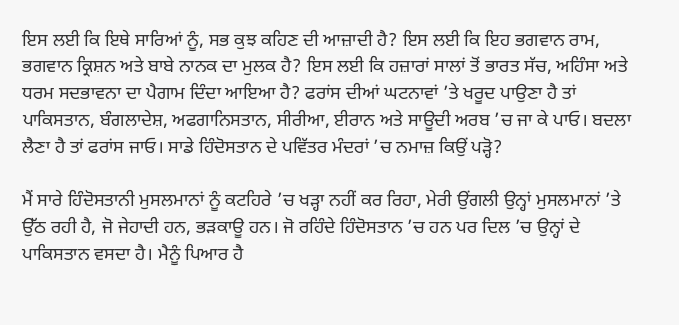ਇਸ ਲਈ ਕਿ ਇਥੇ ਸਾਰਿਆਂ ਨੂੰ, ਸਭ ਕੁਝ ਕਹਿਣ ਦੀ ਆਜ਼ਾਦੀ ਹੈ? ਇਸ ਲਈ ਕਿ ਇਹ ਭਗਵਾਨ ਰਾਮ, ਭਗਵਾਨ ਕ੍ਰਿਸ਼ਨ ਅਤੇ ਬਾਬੇ ਨਾਨਕ ਦਾ ਮੁਲਕ ਹੈ? ਇਸ ਲਈ ਕਿ ਹਜ਼ਾਰਾਂ ਸਾਲਾਂ ਤੋਂ ਭਾਰਤ ਸੱਚ, ਅਹਿੰਸਾ ਅਤੇ ਧਰਮ ਸਦਭਾਵਨਾ ਦਾ ਪੈਗਾਮ ਦਿੰਦਾ ਆਇਆ ਹੈ? ਫਰਾਂਸ ਦੀਆਂ ਘਟਨਾਵਾਂ ’ਤੇ ਖਰੂਦ ਪਾਉਣਾ ਹੈ ਤਾਂ ਪਾਕਿਸਤਾਨ, ਬੰਗਲਾਦੇਸ਼, ਅਫਗਾਨਿਸਤਾਨ, ਸੀਰੀਆ, ਈਰਾਨ ਅਤੇ ਸਾਊਦੀ ਅਰਬ ’ਚ ਜਾ ਕੇ ਪਾਓ। ਬਦਲਾ ਲੈਣਾ ਹੈ ਤਾਂ ਫਰਾਂਸ ਜਾਓ। ਸਾਡੇ ਹਿੰਦੋਸਤਾਨ ਦੇ ਪਵਿੱਤਰ ਮੰਦਰਾਂ ’ਚ ਨਮਾਜ਼ ਕਿਉਂ ਪੜ੍ਹੋ?

ਮੈਂ ਸਾਰੇ ਹਿੰਦੋਸਤਾਨੀ ਮੁਸਲਮਾਨਾਂ ਨੂੰ ਕਟਹਿਰੇ ’ਚ ਖੜ੍ਹਾ ਨਹੀਂ ਕਰ ਰਿਹਾ, ਮੇਰੀ ਉਂਗਲੀ ਉਨ੍ਹਾਂ ਮੁਸਲਮਾਨਾਂ ’ਤੇ ਉੱਠ ਰਹੀ ਹੈ, ਜੋ ਜੇਹਾਦੀ ਹਨ, ਭੜਕਾਊ ਹਨ। ਜੋ ਰਹਿੰਦੇ ਹਿੰਦੋਸਤਾਨ ’ਚ ਹਨ ਪਰ ਦਿਲ ’ਚ ਉਨ੍ਹਾਂ ਦੇ ਪਾਕਿਸਤਾਨ ਵਸਦਾ ਹੈ। ਮੈਨੂੰ ਪਿਆਰ ਹੈ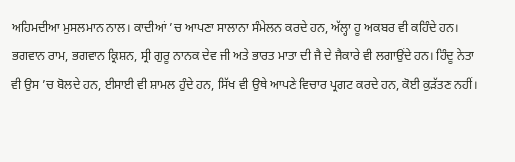ਅਹਿਮਦੀਆ ਮੁਸਲਮਾਨ ਨਾਲ। ਕਾਦੀਆਂ ’ਚ ਆਪਣਾ ਸਾਲਾਨਾ ਸੰਮੇਲਨ ਕਰਦੇ ਹਨ, ਅੱਲ੍ਹਾ ਹੂ ਅਕਬਰ ਵੀ ਕਹਿੰਦੇ ਹਨ। ਭਗਵਾਨ ਰਾਮ, ਭਗਵਾਨ ਕ੍ਰਿਸ਼ਨ, ਸ੍ਰੀ ਗੁਰੂ ਨਾਨਕ ਦੇਵ ਜੀ ਅਤੇ ਭਾਰਤ ਮਾਤਾ ਦੀ ਜੈ ਦੇ ਜੈਕਾਰੇ ਵੀ ਲਗਾਉਂਦੇ ਹਨ। ਹਿੰਦੂ ਨੇਤਾ ਵੀ ਉਸ ’ਚ ਬੋਲਦੇ ਹਨ, ਈਸਾਈ ਵੀ ਸ਼ਾਮਲ ਹੁੰਦੇ ਹਨ, ਸਿੱਖ ਵੀ ਉਥੇ ਆਪਣੇ ਵਿਚਾਰ ਪ੍ਰਗਟ ਕਰਦੇ ਹਨ, ਕੋਈ ਕੁੜੱਤਣ ਨਹੀਂ।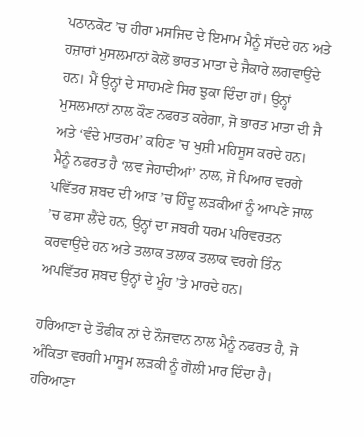ਪਠਾਨਕੋਟ ’ਚ ਹੀਰਾ ਮਸਜਿਦ ਦੇ ਇਮਾਮ ਮੈਨੂੰ ਸੱਦਦੇ ਹਨ ਅਤੇ ਹਜ਼ਾਰਾਂ ਮੁਸਲਮਾਨਾਂ ਕੋਲੋਂ ਭਾਰਤ ਮਾਤਾ ਦੇ ਜੈਕਾਰੇ ਲਗਵਾਉਂਦੇ ਹਨ। ਮੈਂ ਉਨ੍ਹਾਂ ਦੇ ਸਾਹਮਣੇ ਸਿਰ ਝੁਕਾ ਦਿੰਦਾ ਹਾਂ। ਉਨ੍ਹਾਂ ਮੁਸਲਮਾਨਾਂ ਨਾਲ ਕੌਣ ਨਫਰਤ ਕਰੇਗਾ, ਜੋ ਭਾਰਤ ਮਾਤਾ ਦੀ ਜੈ ਅਤੇ ‘ਵੰਦੇ ਮਾਤਰਮ’ ਕਹਿਣ ’ਚ ਖੁਸ਼ੀ ਮਹਿਸੂਸ ਕਰਦੇ ਹਨ। ਮੈਨੂੰ ਨਫਰਤ ਹੈ ‘ਲਵ ਜੇਹਾਦੀਆਂ’ ਨਾਲ, ਜੋ ਪਿਆਰ ਵਰਗੇ ਪਵਿੱਤਰ ਸ਼ਬਦ ਦੀ ਆੜ ’ਚ ਹਿੰਦੂ ਲੜਕੀਆਂ ਨੂੰ ਆਪਣੇ ਜਾਲ ’ਚ ਫਸਾ ਲੈਂਦੇ ਹਨ, ਉਨ੍ਹਾਂ ਦਾ ਜਬਰੀ ਧਰਮ ਪਰਿਵਰਤਨ ਕਰਵਾਉਂਦੇ ਹਨ ਅਤੇ ਤਲਾਕ ਤਲਾਕ ਤਲਾਕ ਵਰਗੇ ਤਿੰਨ ਅਪਵਿੱਤਰ ਸ਼ਬਦ ਉਨ੍ਹਾਂ ਦੇ ਮੂੰਹ ’ਤੇ ਮਾਰਦੇ ਹਨ।

ਹਰਿਆਣਾ ਦੇ ਤੌਫੀਕ ਨਾਂ ਦੇ ਨੌਜਵਾਨ ਨਾਲ ਮੈਨੂੰ ਨਫਰਤ ਹੈ, ਜੋ ਅੰਕਿਤਾ ਵਰਗੀ ਮਾਸੂਮ ਲੜਕੀ ਨੂੰ ਗੋਲੀ ਮਾਰ ਦਿੰਦਾ ਹੈ। ਹਰਿਆਣਾ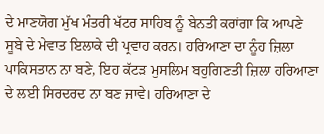ਦੇ ਮਾਣਯੋਗ ਮੁੱਖ ਮੰਤਰੀ ਖੱਟਰ ਸਾਹਿਬ ਨੂੰ ਬੇਨਤੀ ਕਰਾਂਗਾ ਕਿ ਆਪਣੇ ਸੂਬੇ ਦੇ ਮੇਵਾਤ ਇਲਾਕੇ ਦੀ ਪ੍ਰਵਾਹ ਕਰਨ। ਹਰਿਆਣਾ ਦਾ ਨੂੰਹ ਜ਼ਿਲਾ ਪਾਕਿਸਤਾਨ ਨਾ ਬਣੇ, ਇਹ ਕੱਟੜ ਮੁਸਲਿਮ ਬਹੁਗਿਣਤੀ ਜ਼ਿਲਾ ਹਰਿਆਣਾ ਦੇ ਲਈ ਸਿਰਦਰਦ ਨਾ ਬਣ ਜਾਵੇ। ਹਰਿਆਣਾ ਦੇ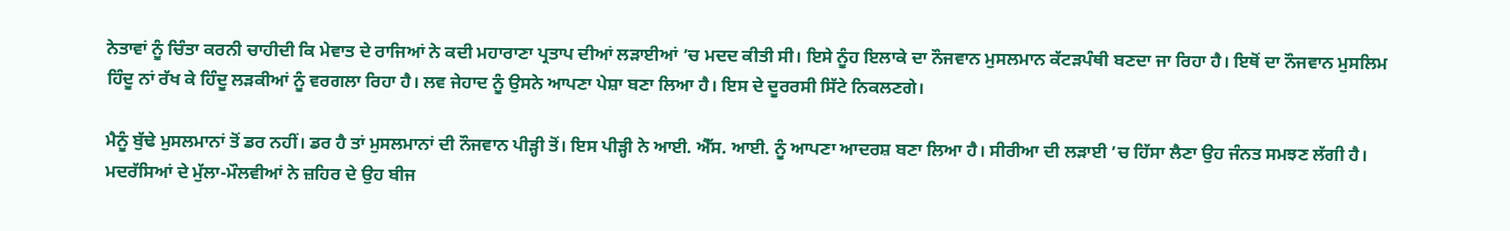ਨੇਤਾਵਾਂ ਨੂੰ ਚਿੰਤਾ ਕਰਨੀ ਚਾਹੀਦੀ ਕਿ ਮੇਵਾਤ ਦੇ ਰਾਜਿਆਂ ਨੇ ਕਦੀ ਮਹਾਰਾਣਾ ਪ੍ਰਤਾਪ ਦੀਆਂ ਲੜਾਈਆਂ ’ਚ ਮਦਦ ਕੀਤੀ ਸੀ। ਇਸੇ ਨੂੰਹ ਇਲਾਕੇ ਦਾ ਨੌਜਵਾਨ ਮੁਸਲਮਾਨ ਕੱਟੜਪੰਥੀ ਬਣਦਾ ਜਾ ਰਿਹਾ ਹੈ। ਇਥੋਂ ਦਾ ਨੌਜਵਾਨ ਮੁਸਲਿਮ ਹਿੰਦੂ ਨਾਂ ਰੱਖ ਕੇ ਹਿੰਦੂ ਲੜਕੀਆਂ ਨੂੰ ਵਰਗਲਾ ਰਿਹਾ ਹੈ। ਲਵ ਜੇਹਾਦ ਨੂੰ ਉਸਨੇ ਆਪਣਾ ਪੇਸ਼ਾ ਬਣਾ ਲਿਆ ਹੈ। ਇਸ ਦੇ ਦੂਰਰਸੀ ਸਿੱਟੇ ਨਿਕਲਣਗੇ।

ਮੈਨੂੰ ਬੁੱਢੇ ਮੁਸਲਮਾਨਾਂ ਤੋਂ ਡਰ ਨਹੀਂ। ਡਰ ਹੈ ਤਾਂ ਮੁਸਲਮਾਨਾਂ ਦੀ ਨੌਜਵਾਨ ਪੀੜ੍ਹੀ ਤੋਂ। ਇਸ ਪੀੜ੍ਹੀ ਨੇ ਆਈ. ਐੱਸ. ਆਈ. ਨੂੰ ਆਪਣਾ ਆਦਰਸ਼ ਬਣਾ ਲਿਆ ਹੈ। ਸੀਰੀਆ ਦੀ ਲੜਾਈ ’ਚ ਹਿੱਸਾ ਲੈਣਾ ਉਹ ਜੰਨਤ ਸਮਝਣ ਲੱਗੀ ਹੈ। ਮਦਰੱਸਿਆਂ ਦੇ ਮੁੱਲਾ-ਮੌਲਵੀਆਂ ਨੇ ਜ਼ਹਿਰ ਦੇ ਉਹ ਬੀਜ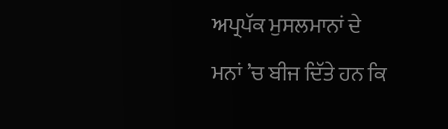ਅਪ੍ਰਪੱਕ ਮੁਸਲਮਾਨਾਂ ਦੇ ਮਨਾਂ ’ਚ ਬੀਜ ਦਿੱਤੇ ਹਨ ਕਿ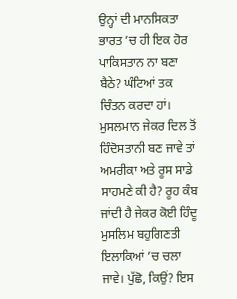ਉਨ੍ਹਾਂ ਦੀ ਮਾਨਸਿਕਤਾ ਭਾਰਤ ’ਚ ਹੀ ਇਕ ਹੋਰ ਪਾਕਿਸਤਾਨ ਨਾ ਬਣਾ ਬੈਠੇ? ਘੰਟਿਆਂ ਤਕ ਚਿੰਤਨ ਕਰਦਾ ਹਾਂ। ਮੁਸਲਮਾਨ ਜੇਕਰ ਦਿਲ ਤੋਂ ਹਿੰਦੋਸਤਾਨੀ ਬਣ ਜਾਵੇ ਤਾਂ ਅਮਰੀਕਾ ਅਤੇ ਰੂਸ ਸਾਡੇ ਸਾਹਮਣੇ ਕੀ ਹੈ? ਰੂਹ ਕੰਬ ਜਾਂਦੀ ਹੈ ਜੇਕਰ ਕੋਈ ਹਿੰਦੂ ਮੁਸਲਿਮ ਬਹੁਗਿਣਤੀ ਇਲਾਕਿਆਂ ’ਚ ਚਲਾ ਜਾਵੇ। ਪੁੱਛੋ, ਕਿਉਂ? ਇਸ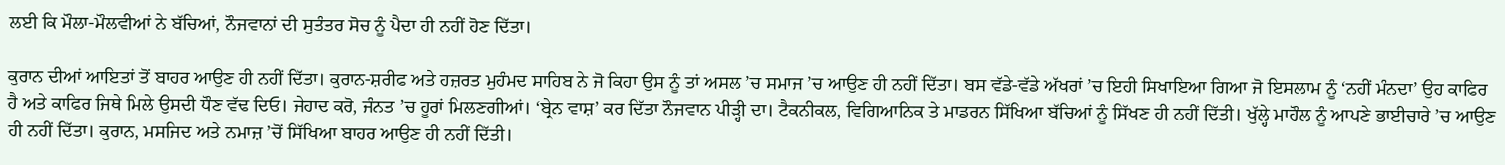ਲਈ ਕਿ ਮੌਲਾ-ਮੌਲਵੀਆਂ ਨੇ ਬੱਚਿਆਂ, ਨੌਜਵਾਨਾਂ ਦੀ ਸੁਤੰਤਰ ਸੋਚ ਨੂੰ ਪੈਦਾ ਹੀ ਨਹੀਂ ਹੋਣ ਦਿੱਤਾ।

ਕੁਰਾਨ ਦੀਆਂ ਆਇਤਾਂ ਤੋਂ ਬਾਹਰ ਆਉਣ ਹੀ ਨਹੀਂ ਦਿੱਤਾ। ਕੁਰਾਨ-ਸ਼ਰੀਫ ਅਤੇ ਹਜ਼ਰਤ ਮੁਹੰਮਦ ਸਾਹਿਬ ਨੇ ਜੋ ਕਿਹਾ ਉਸ ਨੂੰ ਤਾਂ ਅਸਲ ’ਚ ਸਮਾਜ ’ਚ ਆਉਣ ਹੀ ਨਹੀਂ ਦਿੱਤਾ। ਬਸ ਵੱਡੇ-ਵੱਡੇ ਅੱਖਰਾਂ ’ਚ ਇਹੀ ਸਿਖਾਇਆ ਗਿਆ ਜੋ ਇਸਲਾਮ ਨੂੰ ‘ਨਹੀਂ ਮੰਨਦਾ’ ਉਹ ਕਾਫਿਰ ਹੈ ਅਤੇ ਕਾਫਿਰ ਜਿਥੇ ਮਿਲੇ ਉਸਦੀ ਧੌਣ ਵੱਢ ਦਿਓ। ਜੇਹਾਦ ਕਰੋ, ਜੰਨਤ ’ਚ ਹੂਰਾਂ ਮਿਲਣਗੀਆਂ। ‘ਬ੍ਰੇਨ ਵਾਸ਼’ ਕਰ ਦਿੱਤਾ ਨੌਜਵਾਨ ਪੀੜ੍ਹੀ ਦਾ। ਟੈਕਨੀਕਲ, ਵਿਗਿਆਨਿਕ ਤੇ ਮਾਡਰਨ ਸਿੱਖਿਆ ਬੱਚਿਆਂ ਨੂੰ ਸਿੱਖਣ ਹੀ ਨਹੀਂ ਦਿੱਤੀ। ਖੁੱਲ੍ਹੇ ਮਾਹੌਲ ਨੂੰ ਆਪਣੇ ਭਾਈਚਾਰੇ ’ਚ ਆਉਣ ਹੀ ਨਹੀਂ ਦਿੱਤਾ। ਕੁਰਾਨ, ਮਸਜਿਦ ਅਤੇ ਨਮਾਜ਼ ’ਚੋਂ ਸਿੱਖਿਆ ਬਾਹਰ ਆਉਣ ਹੀ ਨਹੀਂ ਦਿੱਤੀ।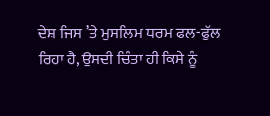ਦੇਸ਼ ਜਿਸ ’ਤੇ ਮੁਸਲਿਮ ਧਰਮ ਫਲ-ਫੁੱਲ ਰਿਹਾ ਹੈ, ਉਸਦੀ ਚਿੰਤਾ ਹੀ ਕਿਸੇ ਨੂੰ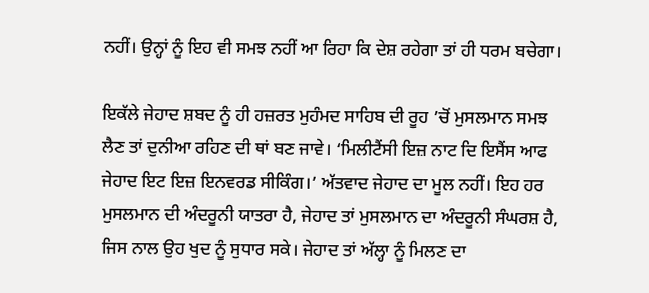ਨਹੀਂ। ਉਨ੍ਹਾਂ ਨੂੰ ਇਹ ਵੀ ਸਮਝ ਨਹੀਂ ਆ ਰਿਹਾ ਕਿ ਦੇਸ਼ ਰਹੇਗਾ ਤਾਂ ਹੀ ਧਰਮ ਬਚੇਗਾ।

ਇਕੱਲੇ ਜੇਹਾਦ ਸ਼ਬਦ ਨੂੰ ਹੀ ਹਜ਼ਰਤ ਮੁਹੰਮਦ ਸਾਹਿਬ ਦੀ ਰੂਹ ’ਚੋਂ ਮੁਸਲਮਾਨ ਸਮਝ ਲੈਣ ਤਾਂ ਦੁਨੀਆ ਰਹਿਣ ਦੀ ਥਾਂ ਬਣ ਜਾਵੇ। ‘ਮਿਲੀਟੈਂਸੀ ਇਜ਼ ਨਾਟ ਦਿ ਇਸੈਂਸ ਆਫ ਜੇਹਾਦ ਇਟ ਇਜ਼ ਇਨਵਰਡ ਸੀਕਿੰਗ।’ ਅੱਤਵਾਦ ਜੇਹਾਦ ਦਾ ਮੂਲ ਨਹੀਂ। ਇਹ ਹਰ ਮੁਸਲਮਾਨ ਦੀ ਅੰਦਰੂਨੀ ਯਾਤਰਾ ਹੈ, ਜੇਹਾਦ ਤਾਂ ਮੁਸਲਮਾਨ ਦਾ ਅੰਦਰੂਨੀ ਸੰਘਰਸ਼ ਹੈ, ਜਿਸ ਨਾਲ ਉਹ ਖੁਦ ਨੂੰ ਸੁਧਾਰ ਸਕੇ। ਜੇਹਾਦ ਤਾਂ ਅੱਲ੍ਹਾ ਨੂੰ ਮਿਲਣ ਦਾ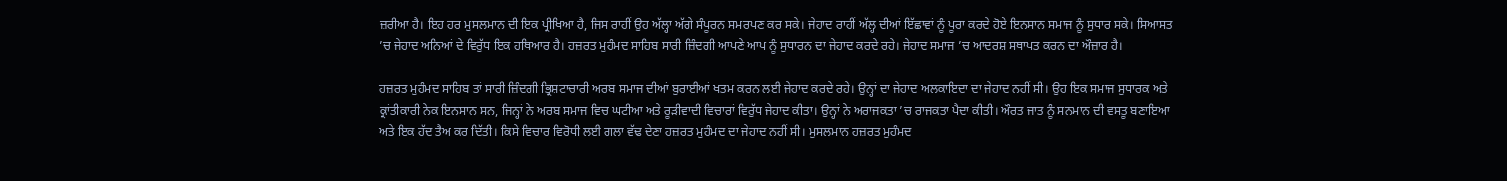ਜ਼ਰੀਆ ਹੈ। ਇਹ ਹਰ ਮੁਸਲਮਾਨ ਦੀ ਇਕ ਪ੍ਰੀਖਿਆ ਹੈ, ਜਿਸ ਰਾਹੀਂ ਉਹ ਅੱਲ੍ਹਾ ਅੱਗੇ ਸੰਪੂਰਨ ਸਮਰਪਣ ਕਰ ਸਕੇ। ਜੇਹਾਦ ਰਾਹੀਂ ਅੱਲ੍ਹ ਦੀਆਂ ਇੱਛਾਵਾਂ ਨੂੰ ਪੂਰਾ ਕਰਦੇ ਹੋਏ ਇਨਸਾਨ ਸਮਾਜ ਨੂੰ ਸੁਧਾਰ ਸਕੇ। ਸਿਆਸਤ ’ਚ ਜੇਹਾਦ ਅਨਿਆਂ ਦੇ ਵਿਰੁੱਧ ਇਕ ਹਥਿਆਰ ਹੈ। ਹਜ਼ਰਤ ਮੁਹੰਮਦ ਸਾਹਿਬ ਸਾਰੀ ਜ਼ਿੰਦਗੀ ਆਪਣੇ ਆਪ ਨੂੰ ਸੁਧਾਰਨ ਦਾ ਜੇਹਾਦ ਕਰਦੇ ਰਹੇ। ਜੇਹਾਦ ਸਮਾਜ ’ਚ ਆਦਰਸ਼ ਸਥਾਪਤ ਕਰਨ ਦਾ ਔਜ਼ਾਰ ਹੈ।

ਹਜ਼ਰਤ ਮੁਹੰਮਦ ਸਾਹਿਬ ਤਾਂ ਸਾਰੀ ਜ਼ਿੰਦਗੀ ਭ੍ਰਿਸ਼ਟਾਚਾਰੀ ਅਰਬ ਸਮਾਜ ਦੀਆਂ ਬੁਰਾਈਆਂ ਖਤਮ ਕਰਨ ਲਈ ਜੇਹਾਦ ਕਰਦੇ ਰਹੇ। ਉਨ੍ਹਾਂ ਦਾ ਜੇਹਾਦ ਅਲਕਾਇਦਾ ਦਾ ਜੇਹਾਦ ਨਹੀਂ ਸੀ। ਉਹ ਇਕ ਸਮਾਜ ਸੁਧਾਰਕ ਅਤੇ ਕ੍ਰਾਂਤੀਕਾਰੀ ਨੇਕ ਇਨਸਾਨ ਸਨ, ਜਿਨ੍ਹਾਂ ਨੇ ਅਰਬ ਸਮਾਜ ਵਿਚ ਘਟੀਆ ਅਤੇ ਰੂੜੀਵਾਦੀ ਵਿਚਾਰਾਂ ਵਿਰੁੱਧ ਜੇਹਾਦ ਕੀਤਾ। ਉਨ੍ਹਾਂ ਨੇ ਅਰਾਜਕਤਾ ’ਚ ਰਾਜਕਤਾ ਪੈਦਾ ਕੀਤੀ। ਔਰਤ ਜਾਤ ਨੂੰ ਸਨਮਾਨ ਦੀ ਵਸਤੂ ਬਣਾਇਆ ਅਤੇ ਇਕ ਹੱਦ ਤੈਅ ਕਰ ਦਿੱਤੀ। ਕਿਸੇ ਵਿਚਾਰ ਵਿਰੋਧੀ ਲਈ ਗਲਾ ਵੱਢ ਦੇਣਾ ਹਜ਼ਰਤ ਮੁਹੰਮਦ ਦਾ ਜੇਹਾਦ ਨਹੀਂ ਸੀ। ਮੁਸਲਮਾਨ ਹਜ਼ਰਤ ਮੁਹੰਮਦ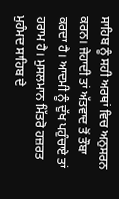ਸਾਹਿਬ ਨੂੰ ਸਹੀ ਅਰਥਾਂ ਵਿਚ ਅਨੁਸਰਨ ਕਰਨ। ਜੇਹਾਦੀ ਤਾਂ ਅੱਤਵਾਦ ਤੋਂ ਤੌਬਾ ਕਰਦਾ ਹੈ। ਆਦਮੀ ਨੂੰ ਦੁੱਖ ਪਹੁੰਚਾਏ ਤਾਂ ਹਰਾਮ ਹੈ। ਮੁਸਲਮਾਨ ਮਿੱਤਰੋ ਹਜ਼ਰਤ ਮੁਹੰਮਦ ਸਾਹਿਬ ਦੇ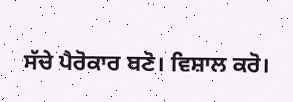ਸੱਚੇ ਪੈਰੋਕਾਰ ਬਣੋ। ਵਿਸ਼ਾਲ ਕਰੋ।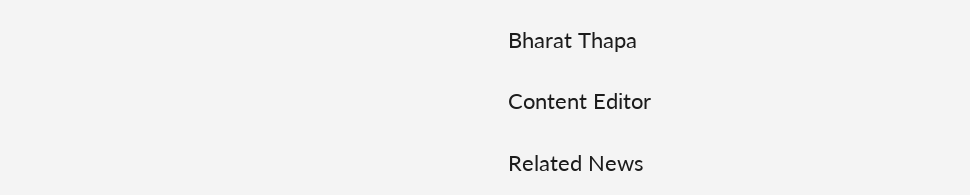Bharat Thapa

Content Editor

Related News